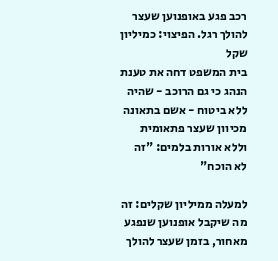רכב פגע באופנוען שעצר להולך רגל. הפיצוי: כמיליון שקל
בית המשפט דחה את טענת הנהג כי גם הרוכב - שהיה ללא ביטוח - אשם בתאונה מכיוון שעצר פתאומית וללא אורות בלמים: "זה לא הוכח"

למעלה ממיליון שקלים: זה מה שיקבל אופנוען שנפגע מאחור, בזמן שעצר להולך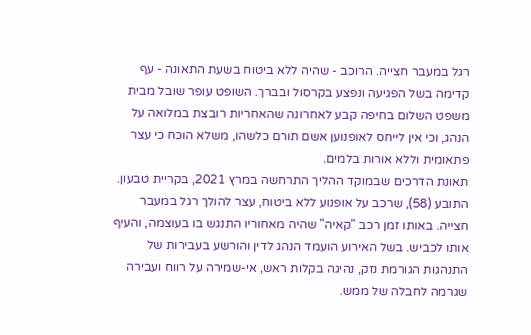רגל במעבר חצייה. הרוכב - שהיה ללא ביטוח בשעת התאונה - עף קדימה בשל הפגיעה ונפצע בקרסול ובברך. השופט עופר שובל מבית משפט השלום בחיפה קבע לאחרונה שהאחריות רובצת במלואה על הנהג, וכי אין לייחס לאופנוען אשם תורם כלשהו, משלא הוכח כי עצר פתאומית וללא אורות בלמים.
תאונת הדרכים שבמוקד ההליך התרחשה במרץ 2021, בקריית טבעון. התובע (58), שרכב על אופנוע ללא ביטוח, עצר להולך רגל במעבר חצייה. באותו זמן רכב "קאיה" שהיה מאחוריו התנגש בו בעוצמה, והעיף אותו לכביש. בשל האירוע הועמד הנהג לדין והורשע בעבירות של התנהגות הגורמת נזק, נהיגה בקלות ראש, אי-שמירה על רווח ועבירה שגרמה לחבלה של ממש.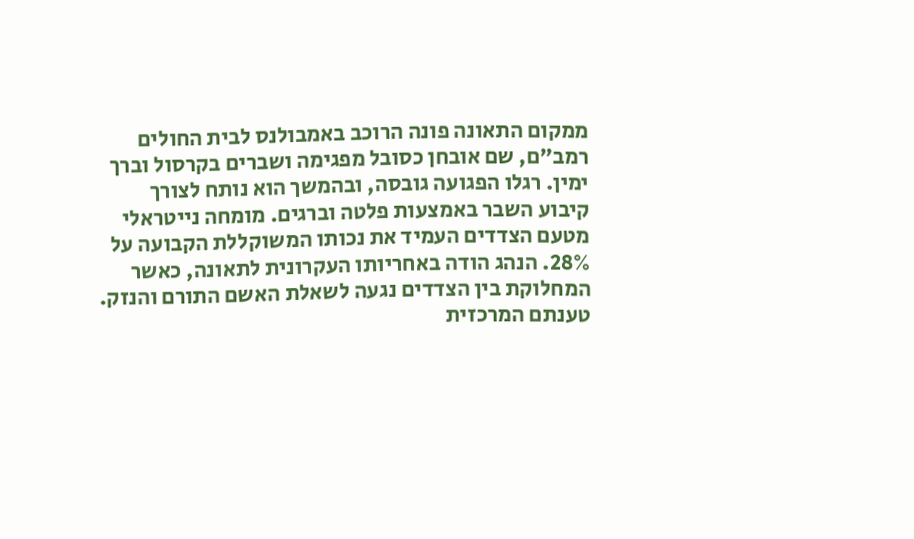ממקום התאונה פונה הרוכב באמבולנס לבית החולים רמב"ם, שם אובחן כסובל מפגימה ושברים בקרסול וברך ימין. רגלו הפגועה גובסה, ובהמשך הוא נותח לצורך קיבוע השבר באמצעות פלטה וברגים. מומחה נייטראלי מטעם הצדדים העמיד את נכותו המשוקללת הקבועה על 28%. הנהג הודה באחריותו העקרונית לתאונה, כאשר המחלוקת בין הצדדים נגעה לשאלת האשם התורם והנזק.
טענתם המרכזית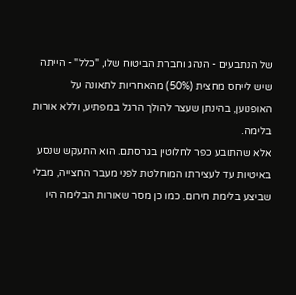של הנתבעים - הנהג וחברת הביטוח שלו, "כלל" - הייתה שיש לייחס מחצית (50%) מהאחריות לתאונה על האופנוען, בהינתן שעצר להולך הרגל במפתיע, וללא אורות בלימה.
אלא שהתובע כפר לחלוטין בגרסתם. הוא התעקש שנסע באיטיות עד לעצירתו המוחלטת לפני מעבר החצייה, מבלי שביצע בלימת חירום. כמו כן מסר שאורות הבלימה היו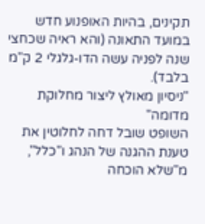תקינים, בהיות האופנוע חדש במועד התאונה (והא ראיה שכחצי שנה לפניה עשה הדו-גלגלי 2 ק"מ בלבד).
"ניסיון מאולץ ליצור מחלוקת מדומה"
השופט שובל דחה לחלוטין את טענת ההגנה של הנהג ו"כלל", מ"שלא הוכחה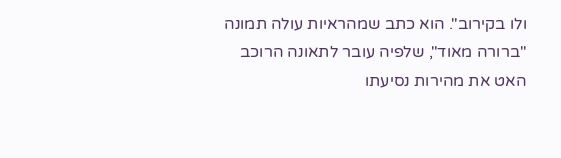ולו בקירוב". הוא כתב שמהראיות עולה תמונה "ברורה מאוד", שלפיה עובר לתאונה הרוכב האט את מהירות נסיעתו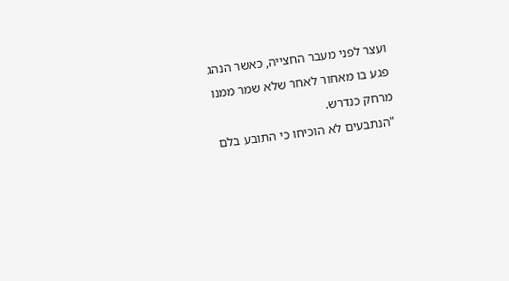ועצר לפני מעבר החצייה, כאשר הנהג פגע בו מאחור לאחר שלא שמר ממנו מרחק כנדרש.
"הנתבעים לא הוכיחו כי התובע בלם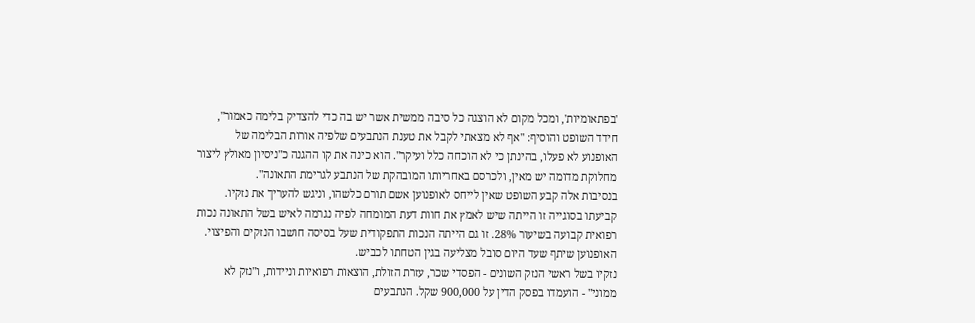'בפתאומיות', ומכל מקום לא הוצגה כל סיבה ממשית אשר יש בה כדי להצדיק בלימה כאמור", חידד השופט והוסיף: "אף לא מצאתי לקבל את טענת הנתבעים שלפיה אורות הבלימה של האופנוע לא פעלו, בהינתן כי לא הוכחה כלל ועיקר". הוא כינה את קו ההגנה כ"ניסיון מאולץ ליצור מחלוקת מדומה יש מאין, ולכרסם באחריותו המובהקת של הנתבע לגרימת התאונה".
בנסיבות אלה קבע השופט שאין לייחס לאופנוען אשם תורם כלשהו, וניגש להעריך את נזקיו. קביעתו בסוגייה זו הייתה שיש לאמץ את חוות דעת המומחה לפיה נגרמה לאיש בשל התאונה נכות רפואית קבועה בשיעור 28%. זו גם הייתה הנכות התפקודית שעל בסיסה חושבו הנזקים והפיצוי. האופנוען שיתף שעד היום סובל מצליעה בגין הטחתו לכביש.
נזקיו בשל ראשי הנזק השונים - הפסדי שכר, עזרת הזולת, הוצאות רפואיות וניידות, ו"נזק לא ממוני" - הועמדו בפסק הדין על 900,000 שקל. הנתבעים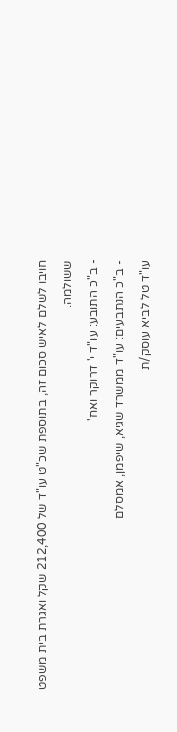חויבו לשלם לאיש סכום זה, בתוספת שכ"ט עו"ד של 212,400 שקל ואגרת בית משפט ששולמה.
- ב"כ התובע: עו"ד י' דרוקר ואח'
- ב"כ הנתבעים: עו"ד ממשרד שגיא, שיפמן, אמסלם
עו"ד טל לביא עוסק/ת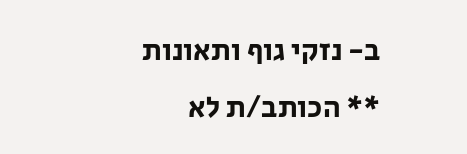ב- נזקי גוף ותאונות
** הכותב/ת לא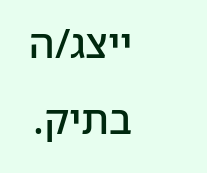ייצג/ה בתיק.